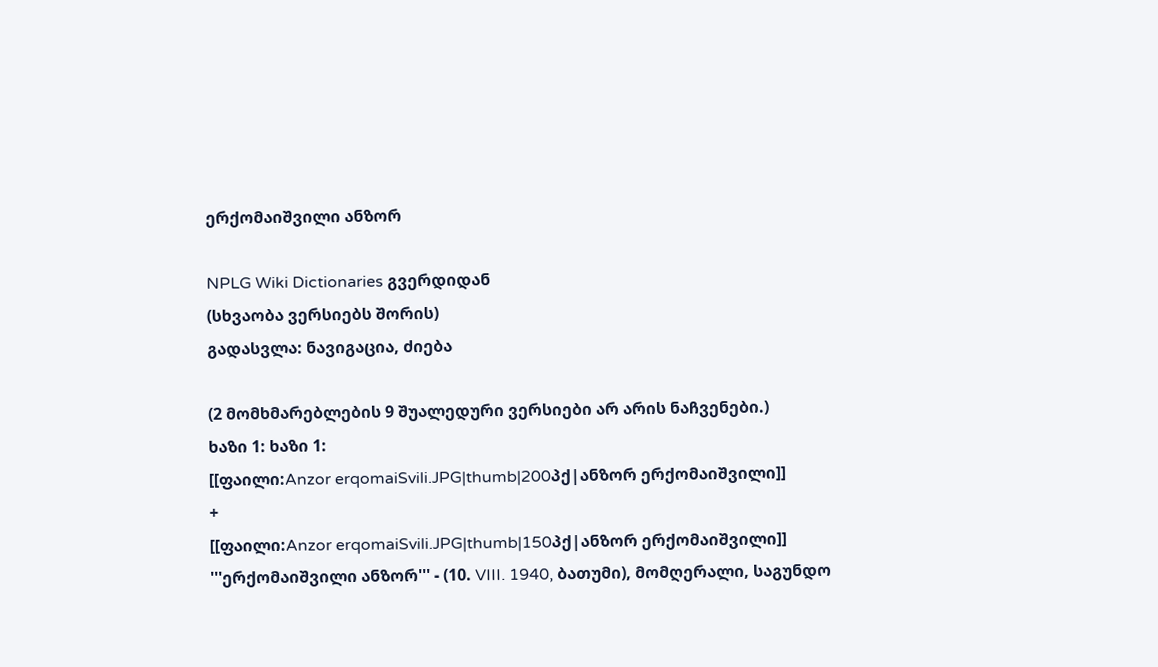ერქომაიშვილი ანზორ

NPLG Wiki Dictionaries გვერდიდან
(სხვაობა ვერსიებს შორის)
გადასვლა: ნავიგაცია, ძიება

(2 მომხმარებლების 9 შუალედური ვერსიები არ არის ნაჩვენები.)
ხაზი 1: ხაზი 1:
[[ფაილი:Anzor erqomaiSvili.JPG|thumb|200პქ|ანზორ ერქომაიშვილი]]
+
[[ფაილი:Anzor erqomaiSvili.JPG|thumb|150პქ|ანზორ ერქომაიშვილი]]
'''ერქომაიშვილი ანზორ''' - (10. VIII. 1940, ბათუმი), მომღერალი, საგუნდო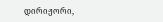დირიჟორი,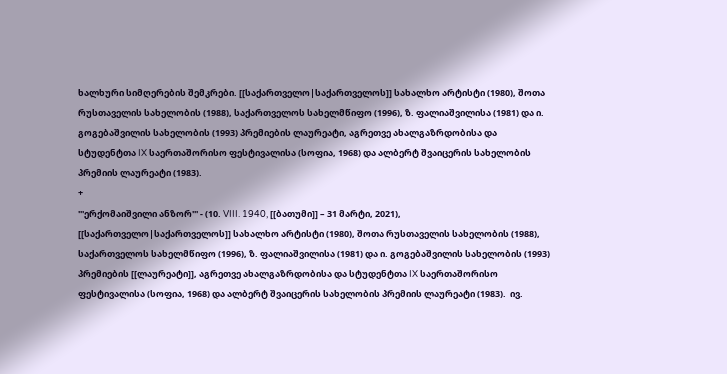ხალხური სიმღერების შემკრები. [[საქართველო|საქართველოს]] სახალხო არტისტი (1980), შოთა რუსთაველის სახელობის (1988), საქართველოს სახელმწიფო (1996), ზ. ფალიაშვილისა (1981) და ი. გოგებაშვილის სახელობის (1993) პრემიების ლაურეატი, აგრეთვე ახალგაზრდობისა და სტუდენტთა IX საერთაშორისო ფესტივალისა (სოფია, 1968) და ალბერტ შვაიცერის სახელობის პრემიის ლაურეატი (1983).
+
'''ერქომაიშვილი ანზორ''' - (10. VIII. 1940, [[ბათუმი]] – 31 მარტი, 2021), [[საქართველო|საქართველოს]] სახალხო არტისტი (1980), შოთა რუსთაველის სახელობის (1988), საქართველოს სახელმწიფო (1996), ზ. ფალიაშვილისა (1981) და ი. გოგებაშვილის სახელობის (1993) პრემიების [[ლაურეატი]], აგრეთვე ახალგაზრდობისა და სტუდენტთა IX საერთაშორისო ფესტივალისა (სოფია, 1968) და ალბერტ შვაიცერის სახელობის პრემიის ლაურეატი (1983).  ივ.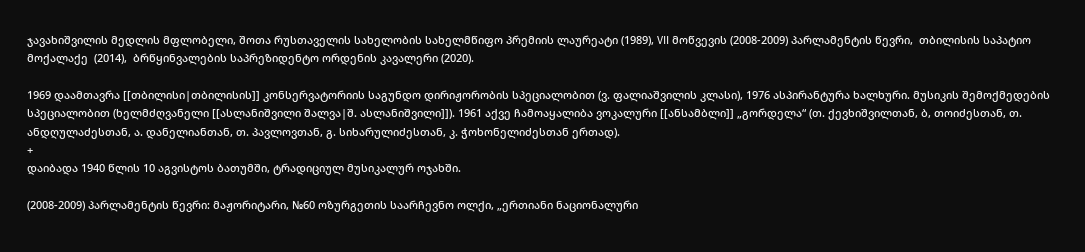ჯავახიშვილის მედლის მფლობელი, შოთა რუსთაველის სახელობის სახელმწიფო პრემიის ლაურეატი (1989), VII მოწვევის (2008-2009) პარლამენტის წევრი,  თბილისის საპატიო მოქალაქე  (2014),  ბრწყინვალების საპრეზიდენტო ორდენის კავალერი (2020).

1969 დაამთავრა [[თბილისი|თბილისის]] კონსერვატორიის საგუნდო დირიჟორობის სპეციალობით (ვ. ფალიაშვილის კლასი), 1976 ასპირანტურა ხალხური. მუსიკის შემოქმედების სპეციალობით (ხელმძღვანელი [[ასლანიშვილი შალვა|შ. ასლანიშვილი]]). 1961 აქვე ჩამოაყალიბა ვოკალური [[ანსამბლი]] „გორდელა“ (თ. ქევხიშვილთან, ბ, თოიძესთან, თ. ანდღულაძესთან, ა. დანელიანთან, თ. პავლოვთან, გ. სიხარულიძესთან, კ. ჭოხონელიძესთან ერთად).
+
დაიბადა 1940 წლის 10 აგვისტოს ბათუმში, ტრადიციულ მუსიკალურ ოჯახში.

(2008-2009) პარლამენტის წევრი: მაჟორიტარი, №60 ოზურგეთის საარჩევნო ოლქი, „ერთიანი ნაციონალური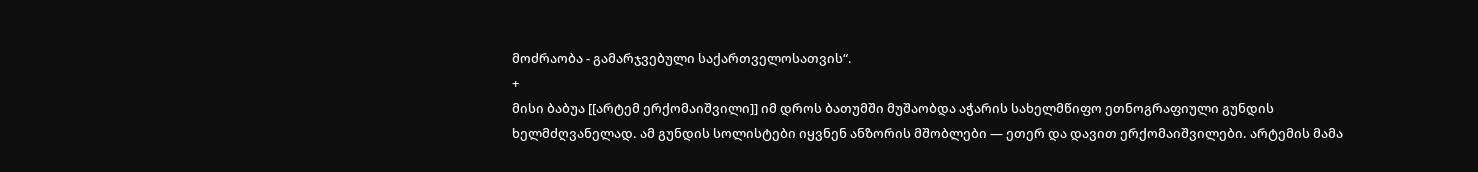მოძრაობა - გამარჯვებული საქართველოსათვის“.
+
მისი ბაბუა [[არტემ ერქომაიშვილი]] იმ დროს ბათუმში მუშაობდა აჭარის სახელმწიფო ეთნოგრაფიული გუნდის ხელმძღვანელად. ამ გუნდის სოლისტები იყვნენ ანზორის მშობლები — ეთერ და დავით ერქომაიშვილები. არტემის მამა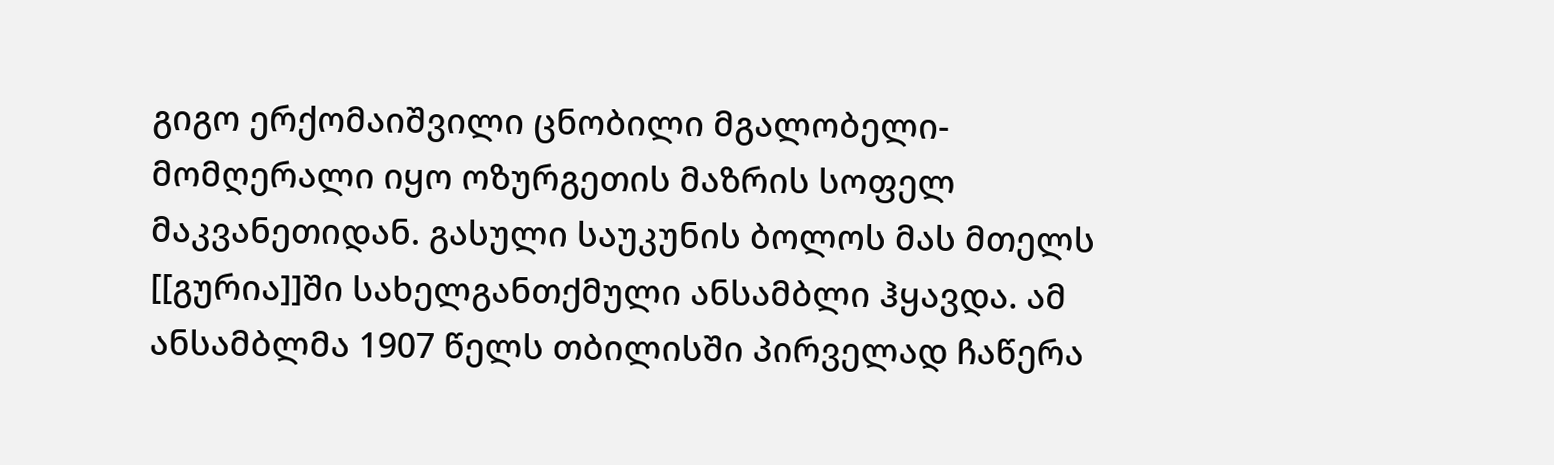გიგო ერქომაიშვილი ცნობილი მგალობელი-მომღერალი იყო ოზურგეთის მაზრის სოფელ მაკვანეთიდან. გასული საუკუნის ბოლოს მას მთელს [[გურია]]ში სახელგანთქმული ანსამბლი ჰყავდა. ამ ანსამბლმა 1907 წელს თბილისში პირველად ჩაწერა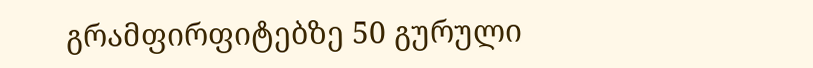გრამფირფიტებზე 50 გურული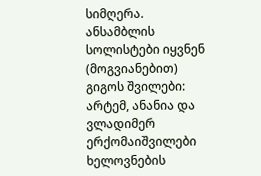სიმღერა. ანსამბლის სოლისტები იყვნენ (მოგვიანებით) გიგოს შვილები: არტემ, ანანია და ვლადიმერ ერქომაიშვილები ხელოვნების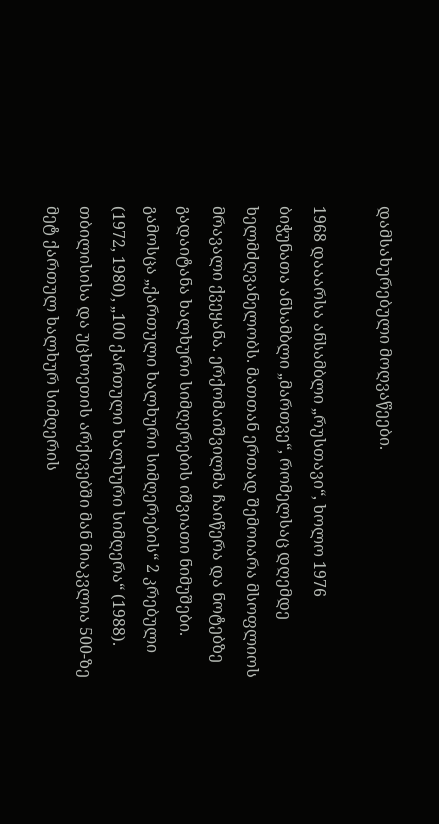დამსახურებული მოღვაწეები.

1968 დააარსა ანსამბლი „რუსთავი“, ხოლო 1976 ბიჭუნათა ანსამბლი „მართვე“, რომელსაც დღემდე ხელმძღვანელობს. მათთან ერთად შემოიარა მსოფლიოს მრავალი ქვეყანა. ერქომაიშვილმა ჩაიწერა და ნოტებზე გადაიტანა ხალხური სიმღერების იშვიათი ნიმუშები. გამოსცა „ქართული ხალხური სიმღერების“ 2 კრებული (1972, 1980), „100 ქართული ხალხური სიმღერა“ (1988). თბილისისა და უცხოეთის არქივებში მან მიაკვლია 500-ზე მეტ ქართულ ხალხურ სიმღერის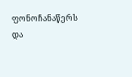ფონოჩანაწერს და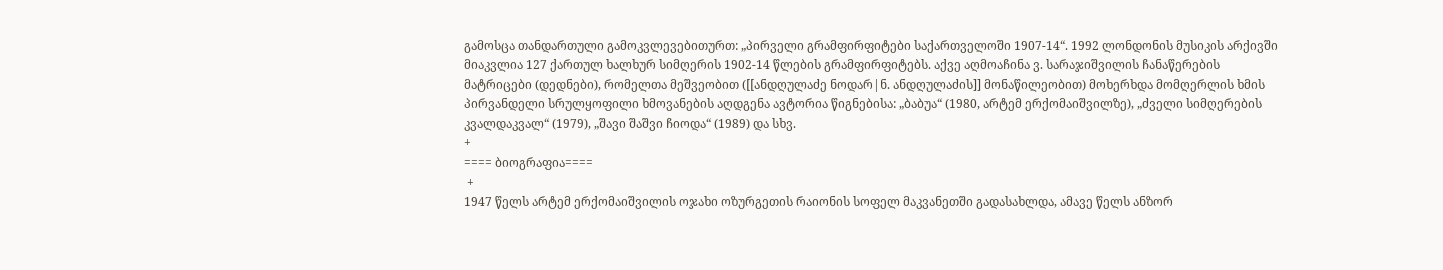გამოსცა თანდართული გამოკვლევებითურთ: „პირველი გრამფირფიტები საქართველოში 1907-14“. 1992 ლონდონის მუსიკის არქივში მიაკვლია 127 ქართულ ხალხურ სიმღერის 1902-14 წლების გრამფირფიტებს. აქვე აღმოაჩინა ვ. სარაჯიშვილის ჩანაწერების მატრიცები (დედნები), რომელთა მეშვეობით ([[ანდღულაძე ნოდარ|ნ. ანდღულაძის]] მონაწილეობით) მოხერხდა მომღერლის ხმის პირვანდელი სრულყოფილი ხმოვანების აღდგენა ავტორია წიგნებისა: „ბაბუა“ (1980, არტემ ერქომაიშვილზე), „ძველი სიმღერების კვალდაკვალ“ (1979), „შავი შაშვი ჩიოდა“ (1989) და სხვ.
+
==== ბიოგრაფია====
 +
1947 წელს არტემ ერქომაიშვილის ოჯახი ოზურგეთის რაიონის სოფელ მაკვანეთში გადასახლდა, ამავე წელს ანზორ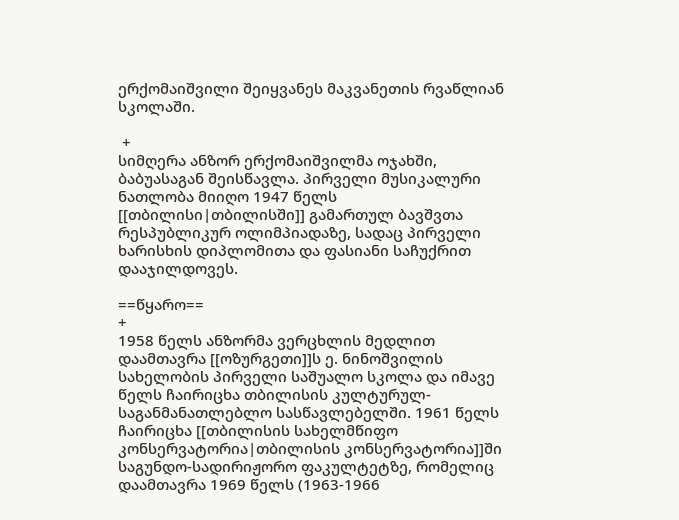ერქომაიშვილი შეიყვანეს მაკვანეთის რვაწლიან სკოლაში.

 +
სიმღერა ანზორ ერქომაიშვილმა ოჯახში, ბაბუასაგან შეისწავლა. პირველი მუსიკალური ნათლობა მიიღო 1947 წელს [[თბილისი|თბილისში]] გამართულ ბავშვთა რესპუბლიკურ ოლიმპიადაზე, სადაც პირველი ხარისხის დიპლომითა და ფასიანი საჩუქრით დააჯილდოვეს.

==წყარო==
+
1958 წელს ანზორმა ვერცხლის მედლით დაამთავრა [[ოზურგეთი]]ს ე. ნინოშვილის სახელობის პირველი საშუალო სკოლა და იმავე წელს ჩაირიცხა თბილისის კულტურულ-საგანმანათლებლო სასწავლებელში. 1961 წელს ჩაირიცხა [[თბილისის სახელმწიფო კონსერვატორია|თბილისის კონსერვატორია]]ში საგუნდო-სადირიჟორო ფაკულტეტზე, რომელიც დაამთავრა 1969 წელს (1963-1966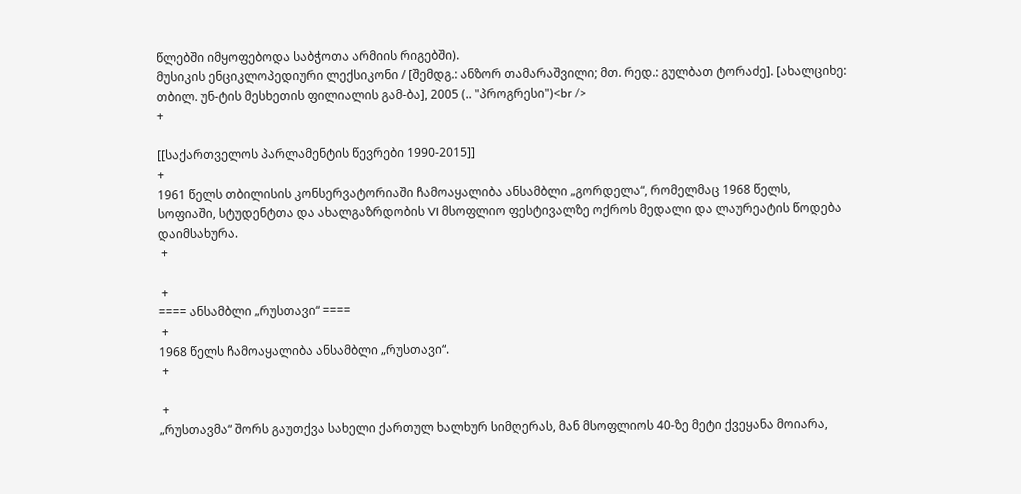წლებში იმყოფებოდა საბჭოთა არმიის რიგებში).
მუსიკის ენციკლოპედიური ლექსიკონი / [შემდგ.: ანზორ თამარაშვილი; მთ. რედ.: გულბათ ტორაძე]. [ახალციხე: თბილ. უნ-ტის მესხეთის ფილიალის გამ-ბა], 2005 (.. "პროგრესი")<br />
+

[[საქართველოს პარლამენტის წევრები 1990-2015]]
+
1961 წელს თბილისის კონსერვატორიაში ჩამოაყალიბა ანსამბლი „გორდელა“, რომელმაც 1968 წელს, სოფიაში, სტუდენტთა და ახალგაზრდობის VI მსოფლიო ფესტივალზე ოქროს მედალი და ლაურეატის წოდება დაიმსახურა.
 +

 +
==== ანსამბლი „რუსთავი“ ====
 +
1968 წელს ჩამოაყალიბა ანსამბლი „რუსთავი“.
 +

 +
„რუსთავმა“ შორს გაუთქვა სახელი ქართულ ხალხურ სიმღერას, მან მსოფლიოს 40-ზე მეტი ქვეყანა მოიარა,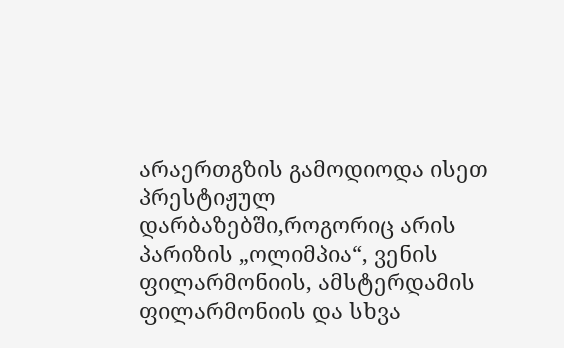არაერთგზის გამოდიოდა ისეთ პრესტიჟულ დარბაზებში,როგორიც არის პარიზის „ოლიმპია“, ვენის ფილარმონიის, ამსტერდამის ფილარმონიის და სხვა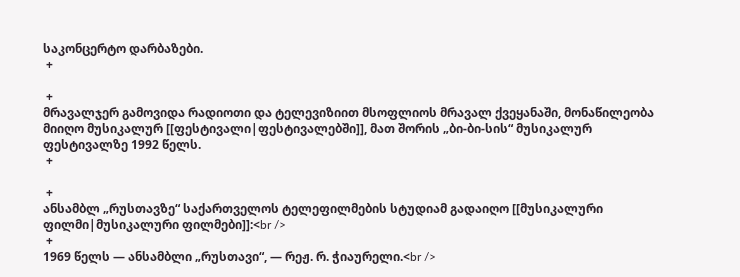საკონცერტო დარბაზები.
 +

 +
მრავალჯერ გამოვიდა რადიოთი და ტელევიზიით მსოფლიოს მრავალ ქვეყანაში, მონაწილეობა მიიღო მუსიკალურ [[ფესტივალი|ფესტივალებში]], მათ შორის „ბი-ბი-სის“ მუსიკალურ ფესტივალზე 1992 წელს.
 +

 +
ანსამბლ „რუსთავზე“ საქართველოს ტელეფილმების სტუდიამ გადაიღო [[მუსიკალური ფილმი|მუსიკალური ფილმები]]:<br />
 +
1969 წელს — ანსამბლი „რუსთავი“, — რეჟ. რ. ჭიაურელი.<br />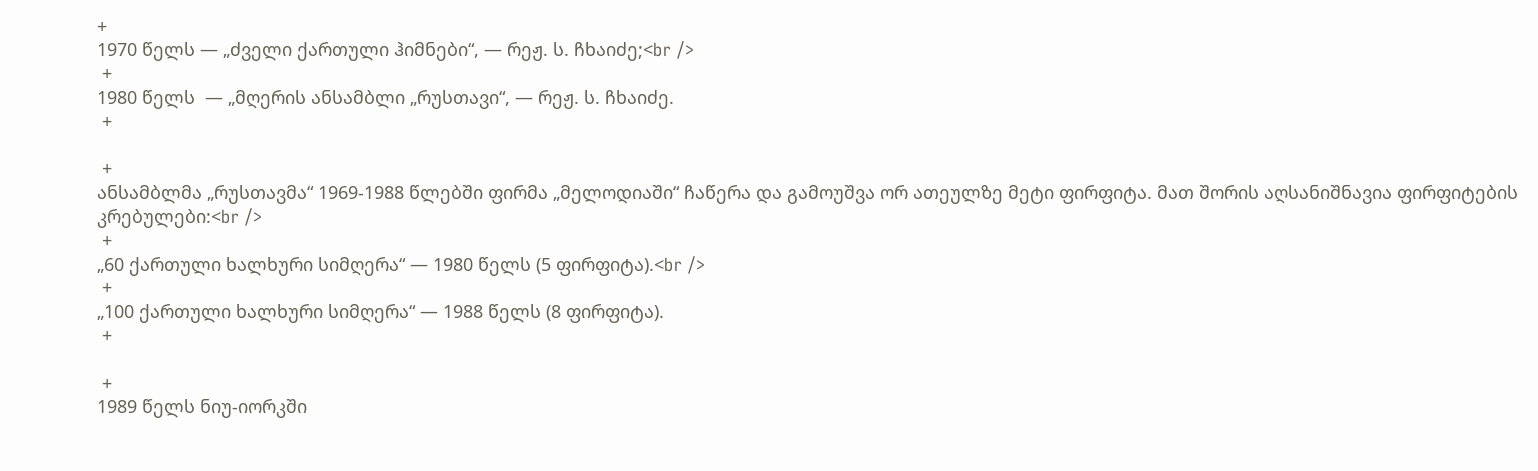+
1970 წელს — „ძველი ქართული ჰიმნები“, — რეჟ. ს. ჩხაიძე;<br />
 +
1980 წელს  — „მღერის ანსამბლი „რუსთავი“, — რეჟ. ს. ჩხაიძე.
 +

 +
ანსამბლმა „რუსთავმა“ 1969-1988 წლებში ფირმა „მელოდიაში“ ჩაწერა და გამოუშვა ორ ათეულზე მეტი ფირფიტა. მათ შორის აღსანიშნავია ფირფიტების კრებულები:<br />
 +
„60 ქართული ხალხური სიმღერა“ — 1980 წელს (5 ფირფიტა).<br />
 +
„100 ქართული ხალხური სიმღერა“ — 1988 წელს (8 ფირფიტა).
 +

 +
1989 წელს ნიუ-იორკში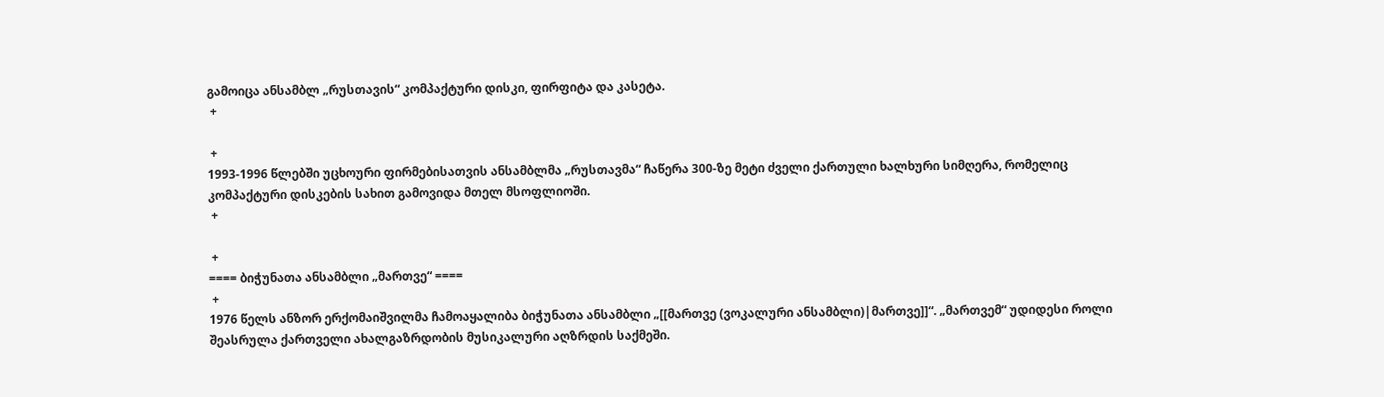გამოიცა ანსამბლ „რუსთავის“ კომპაქტური დისკი, ფირფიტა და კასეტა.
 +

 +
1993-1996 წლებში უცხოური ფირმებისათვის ანსამბლმა „რუსთავმა“ ჩაწერა 300-ზე მეტი ძველი ქართული ხალხური სიმღერა, რომელიც კომპაქტური დისკების სახით გამოვიდა მთელ მსოფლიოში.
 +

 +
==== ბიჭუნათა ანსამბლი „მართვე“ ====
 +
1976 წელს ანზორ ერქომაიშვილმა ჩამოაყალიბა ბიჭუნათა ანსამბლი „[[მართვე (ვოკალური ანსამბლი)|მართვე]]“. „მართვემ“ უდიდესი როლი შეასრულა ქართველი ახალგაზრდობის მუსიკალური აღზრდის საქმეში.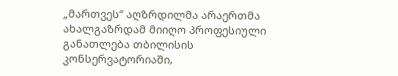„მართვეს“ აღზრდილმა არაერთმა ახალგაზრდამ მიიღო პროფესიული განათლება თბილისის კონსერვატორიაში,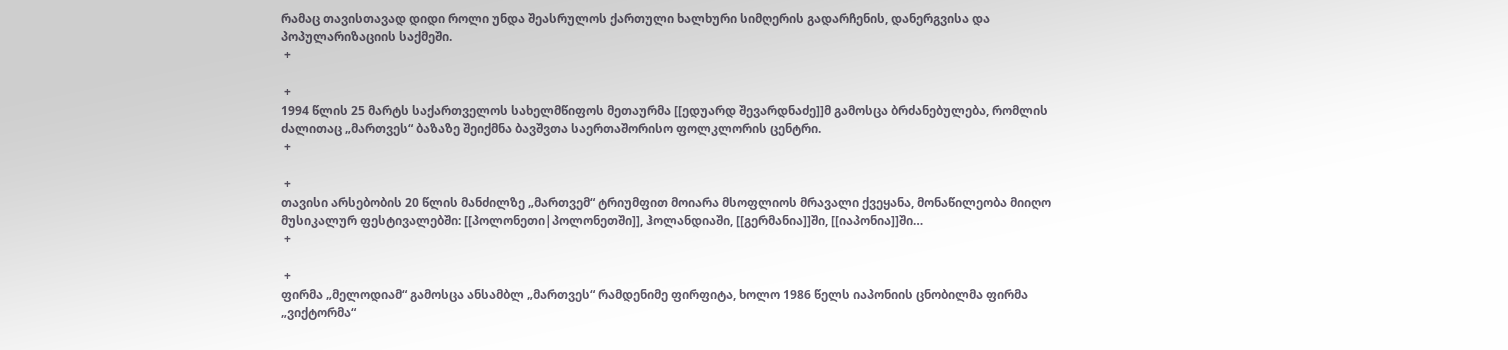რამაც თავისთავად დიდი როლი უნდა შეასრულოს ქართული ხალხური სიმღერის გადარჩენის, დანერგვისა და პოპულარიზაციის საქმეში.
 +

 +
1994 წლის 25 მარტს საქართველოს სახელმწიფოს მეთაურმა [[ედუარდ შევარდნაძე]]მ გამოსცა ბრძანებულება, რომლის ძალითაც „მართვეს“ ბაზაზე შეიქმნა ბავშვთა საერთაშორისო ფოლკლორის ცენტრი.
 +

 +
თავისი არსებობის 20 წლის მანძილზე „მართვემ“ ტრიუმფით მოიარა მსოფლიოს მრავალი ქვეყანა, მონაწილეობა მიიღო მუსიკალურ ფესტივალებში: [[პოლონეთი|პოლონეთში]], ჰოლანდიაში, [[გერმანია]]ში, [[იაპონია]]ში…
 +

 +
ფირმა „მელოდიამ“ გამოსცა ანსამბლ „მართვეს“ რამდენიმე ფირფიტა, ხოლო 1986 წელს იაპონიის ცნობილმა ფირმა „ვიქტორმა“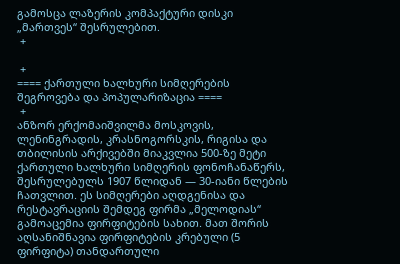გამოსცა ლაზერის კომპაქტური დისკი „მართვეს“ შესრულებით.
 +

 +
==== ქართული ხალხური სიმღერების შეგროვება და პოპულარიზაცია ====
 +
ანზორ ერქომაიშვილმა მოსკოვის, ლენინგრადის, კრასნოგორსკის, რიგისა და თბილისის არქივებში მიაკვლია 500-ზე მეტი ქართული ხალხური სიმღერის ფონოჩანაწერს, შესრულებულს 1907 წლიდან — 30-იანი წლების ჩათვლით. ეს სიმღერები აღდგენისა და რესტავრაციის შემდეგ ფირმა „მელოდიას“ გამოაცემია ფირფიტების სახით. მათ შორის აღსანიშნავია ფირფიტების კრებული (5 ფირფიტა) თანდართული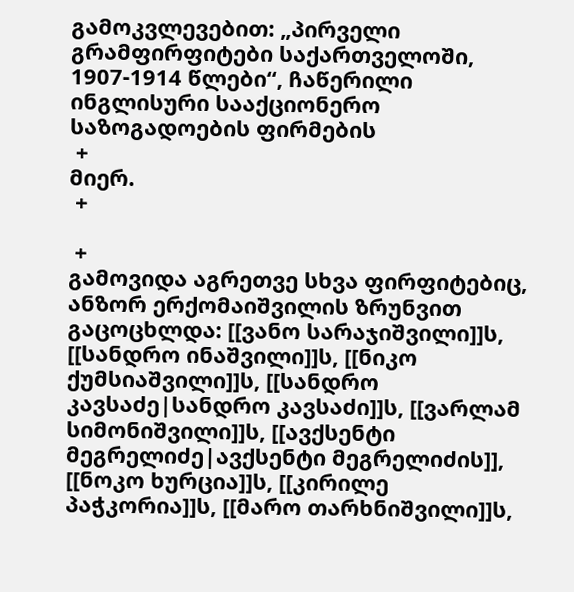გამოკვლევებით: „პირველი გრამფირფიტები საქართველოში, 1907-1914 წლები“, ჩაწერილი ინგლისური სააქციონერო საზოგადოების ფირმების
 +
მიერ.
 +

 +
გამოვიდა აგრეთვე სხვა ფირფიტებიც, ანზორ ერქომაიშვილის ზრუნვით გაცოცხლდა: [[ვანო სარაჯიშვილი]]ს, [[სანდრო ინაშვილი]]ს, [[ნიკო ქუმსიაშვილი]]ს, [[სანდრო კავსაძე|სანდრო კავსაძი]]ს, [[ვარლამ სიმონიშვილი]]ს, [[ავქსენტი მეგრელიძე|ავქსენტი მეგრელიძის]], [[ნოკო ხურცია]]ს, [[კირილე პაჭკორია]]ს, [[მარო თარხნიშვილი]]ს,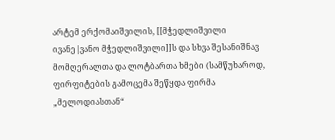არტემ ერქომაიშვილის, [[მჭედლიშვილი ივანე|ვანო მჭედლიშვილი]]ს და სხვა შესანიშნავ მომღერალთა და ლოტბართა ხმები (სამწუხაროდ, ფირფიტების გამოცემა შეწყდა ფირმა „მელოდიასთან“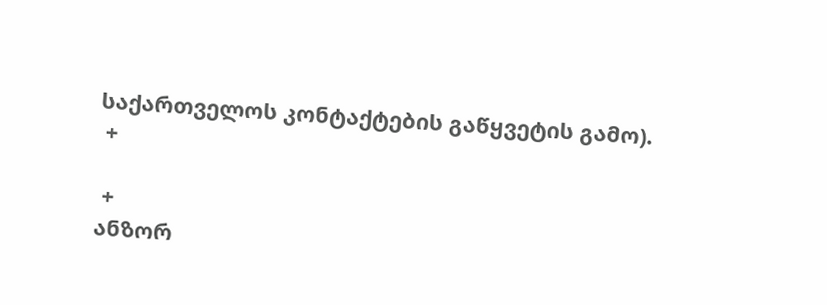საქართველოს კონტაქტების გაწყვეტის გამო).
 +

 +
ანზორ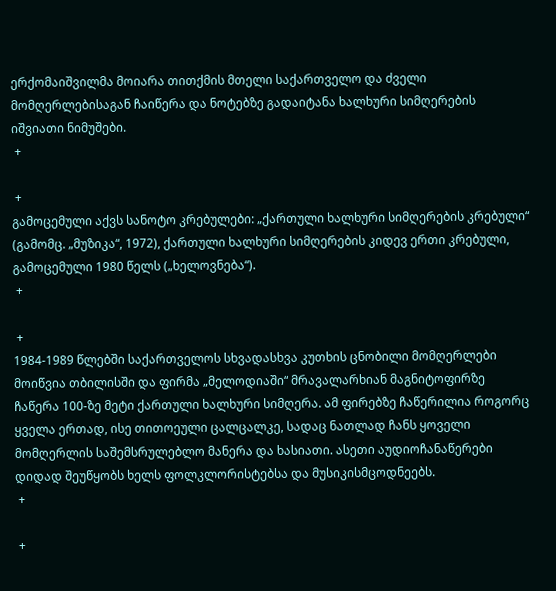ერქომაიშვილმა მოიარა თითქმის მთელი საქართველო და ძველი მომღერლებისაგან ჩაიწერა და ნოტებზე გადაიტანა ხალხური სიმღერების იშვიათი ნიმუშები.
 +

 +
გამოცემული აქვს სანოტო კრებულები: „ქართული ხალხური სიმღერების კრებული“ (გამომც. „მუზიკა“, 1972), ქართული ხალხური სიმღერების კიდევ ერთი კრებული, გამოცემული 1980 წელს („ხელოვნება“).
 +

 +
1984-1989 წლებში საქართველოს სხვადასხვა კუთხის ცნობილი მომღერლები მოიწვია თბილისში და ფირმა „მელოდიაში“ მრავალარხიან მაგნიტოფირზე ჩაწერა 100-ზე მეტი ქართული ხალხური სიმღერა. ამ ფირებზე ჩაწერილია როგორც ყველა ერთად, ისე თითოეული ცალცალკე, სადაც ნათლად ჩანს ყოველი მომღერლის საშემსრულებლო მანერა და ხასიათი. ასეთი აუდიოჩანაწერები დიდად შეუწყობს ხელს ფოლკლორისტებსა და მუსიკისმცოდნეებს.
 +

 +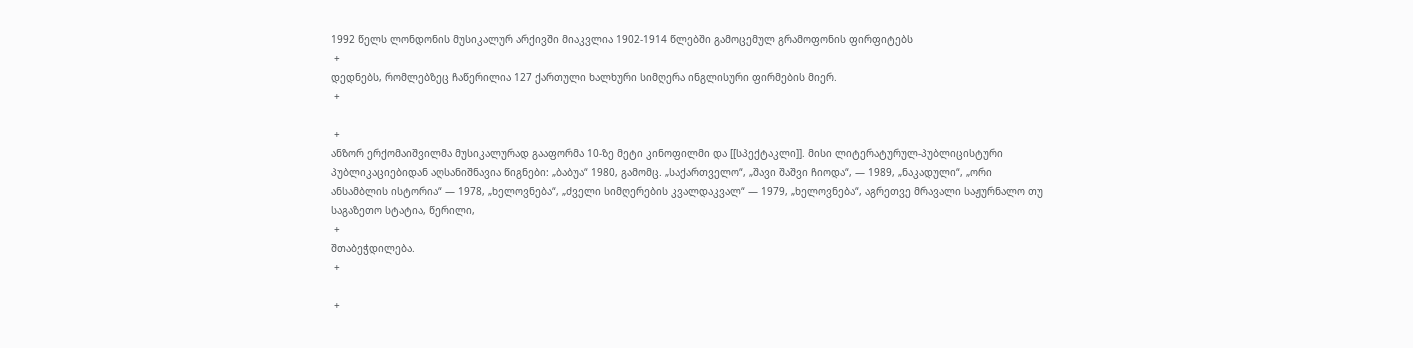1992 წელს ლონდონის მუსიკალურ არქივში მიაკვლია 1902-1914 წლებში გამოცემულ გრამოფონის ფირფიტებს
 +
დედნებს, რომლებზეც ჩაწერილია 127 ქართული ხალხური სიმღერა ინგლისური ფირმების მიერ.
 +

 +
ანზორ ერქომაიშვილმა მუსიკალურად გააფორმა 10-ზე მეტი კინოფილმი და [[სპექტაკლი]]. მისი ლიტერატურულ-პუბლიცისტური პუბლიკაციებიდან აღსანიშნავია წიგნები: „ბაბუა“ 1980, გამომც. „საქართველო“, „შავი შაშვი ჩიოდა“, — 1989, „ნაკადული“, „ორი ანსამბლის ისტორია“ — 1978, „ხელოვნება“, „ძველი სიმღერების კვალდაკვალ“ — 1979, „ხელოვნება“, აგრეთვე მრავალი საჟურნალო თუ საგაზეთო სტატია, წერილი,
 +
შთაბეჭდილება.
 +

 +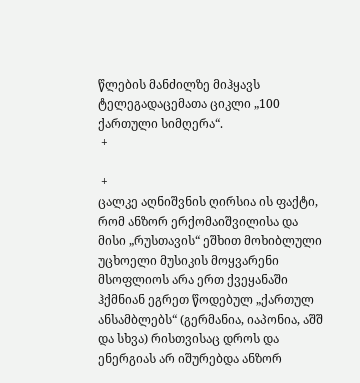წლების მანძილზე მიჰყავს ტელეგადაცემათა ციკლი „100 ქართული სიმღერა“.
 +

 +
ცალკე აღნიშვნის ღირსია ის ფაქტი, რომ ანზორ ერქომაიშვილისა და მისი „რუსთავის“ ეშხით მოხიბლული უცხოელი მუსიკის მოყვარენი მსოფლიოს არა ერთ ქვეყანაში ჰქმნიან ეგრეთ წოდებულ „ქართულ ანსამბლებს“ (გერმანია, იაპონია, აშშ და სხვა) რისთვისაც დროს და ენერგიას არ იშურებდა ანზორ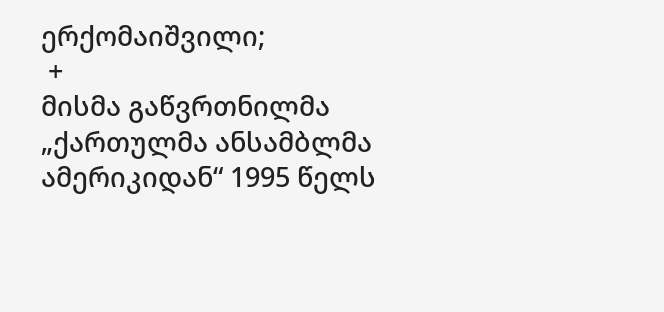ერქომაიშვილი;
 +
მისმა გაწვრთნილმა „ქართულმა ანსამბლმა ამერიკიდან“ 1995 წელს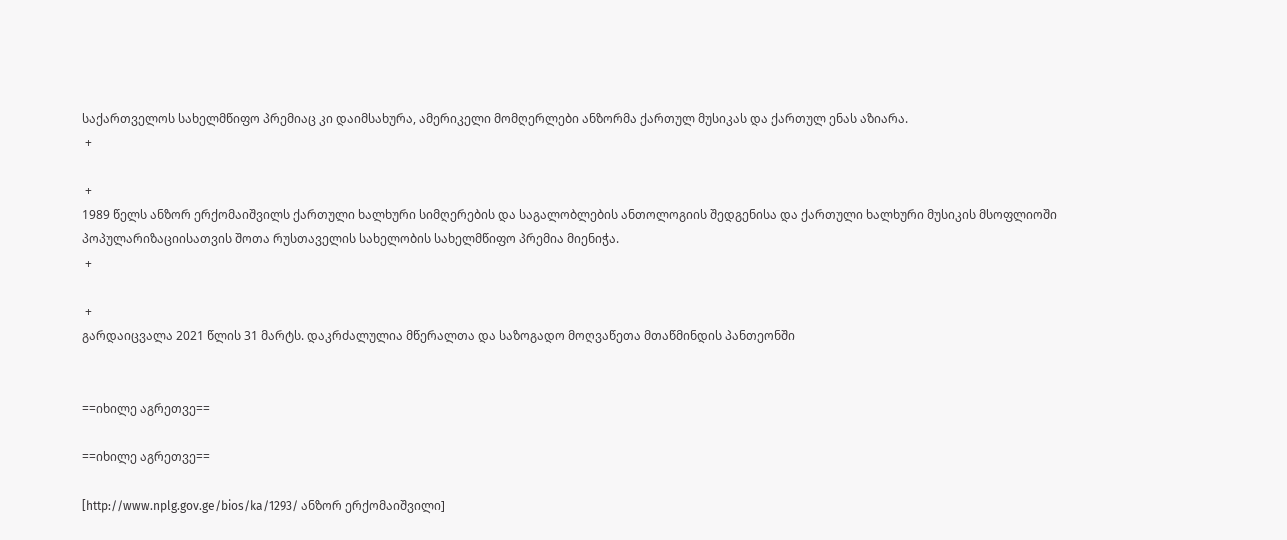საქართველოს სახელმწიფო პრემიაც კი დაიმსახურა, ამერიკელი მომღერლები ანზორმა ქართულ მუსიკას და ქართულ ენას აზიარა.
 +

 +
1989 წელს ანზორ ერქომაიშვილს ქართული ხალხური სიმღერების და საგალობლების ანთოლოგიის შედგენისა და ქართული ხალხური მუსიკის მსოფლიოში პოპულარიზაციისათვის შოთა რუსთაველის სახელობის სახელმწიფო პრემია მიენიჭა.
 +

 +
გარდაიცვალა 2021 წლის 31 მარტს. დაკრძალულია მწერალთა და საზოგადო მოღვაწეთა მთაწმინდის პანთეონში


==იხილე აგრეთვე==

==იხილე აგრეთვე==

[http://www.nplg.gov.ge/bios/ka/1293/ ანზორ ერქომაიშვილი]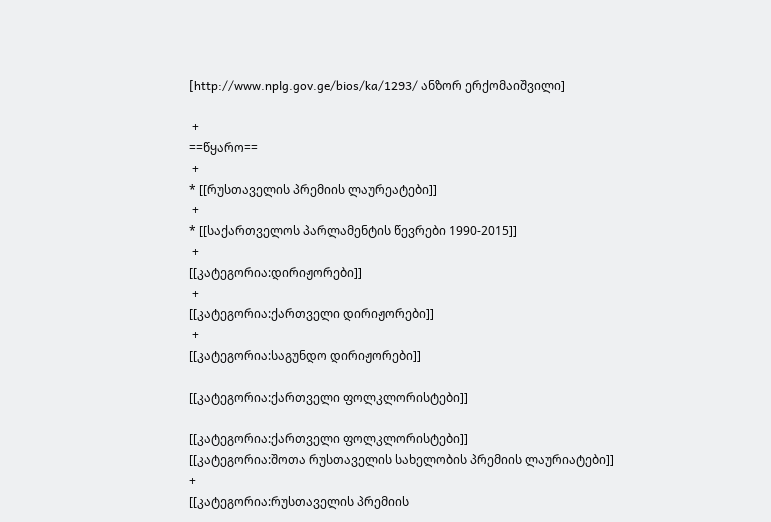[http://www.nplg.gov.ge/bios/ka/1293/ ანზორ ერქომაიშვილი]

 +
==წყარო==
 +
* [[რუსთაველის პრემიის ლაურეატები]]
 +
* [[საქართველოს პარლამენტის წევრები 1990-2015]]
 +
[[კატეგორია:დირიჟორები]]
 +
[[კატეგორია:ქართველი დირიჟორები]]
 +
[[კატეგორია:საგუნდო დირიჟორები]]

[[კატეგორია:ქართველი ფოლკლორისტები]]

[[კატეგორია:ქართველი ფოლკლორისტები]]
[[კატეგორია:შოთა რუსთაველის სახელობის პრემიის ლაურიატები]]
+
[[კატეგორია:რუსთაველის პრემიის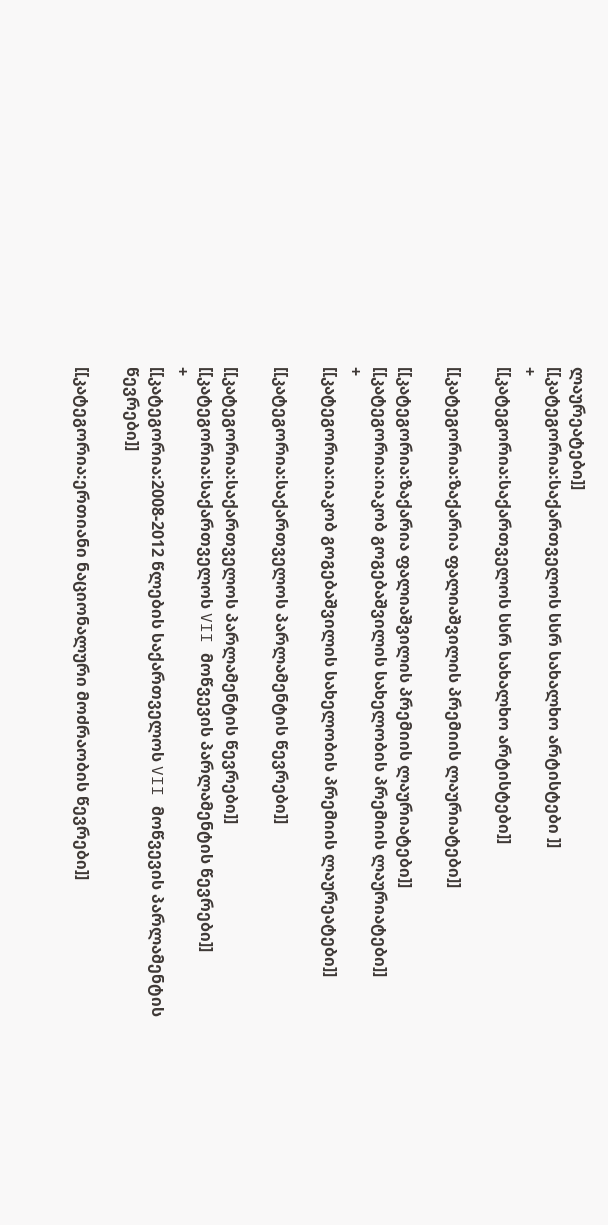ლაურეატები]]
[[კატეგორია:საქართველოს სსრ სახალხო არტისტები ]]
+
[[კატეგორია:საქართველოს სსრ სახალხო არტისტები]]

[[კატეგორია:ზაქარია ფალიაშვილის პრემიის ლაურიატები]]

[[კატეგორია:ზაქარია ფალიაშვილის პრემიის ლაურიატები]]
[[კატეგორია:იაკობ გოგებაშვილის სახელობის პრემიის ლაურიატები]]
+
[[კატეგორია:იაკობ გოგებაშვილის სახელობის პრემიის ლაურეატები]]

[[კატეგორია:საქართველოს პარლამენტის წევრები]]

[[კატეგორია:საქართველოს პარლამენტის წევრები]]
[[კატეგორია:საქართველოს VII მოწვევის პარლამენტის წევრები]]
+
[[კატეგორია:2008-2012 წლების საქართველოს VII მოწვევის პარლამენტის წევრები]]

[[კატეგორია:ერთიანი ნაციონალური მოძრაობის წევრები]]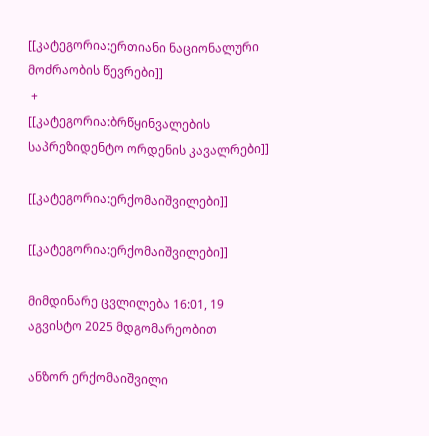[[კატეგორია:ერთიანი ნაციონალური მოძრაობის წევრები]]
 +
[[კატეგორია:ბრწყინვალების საპრეზიდენტო ორდენის კავალრები]]

[[კატეგორია:ერქომაიშვილები]]

[[კატეგორია:ერქომაიშვილები]]

მიმდინარე ცვლილება 16:01, 19 აგვისტო 2025 მდგომარეობით

ანზორ ერქომაიშვილი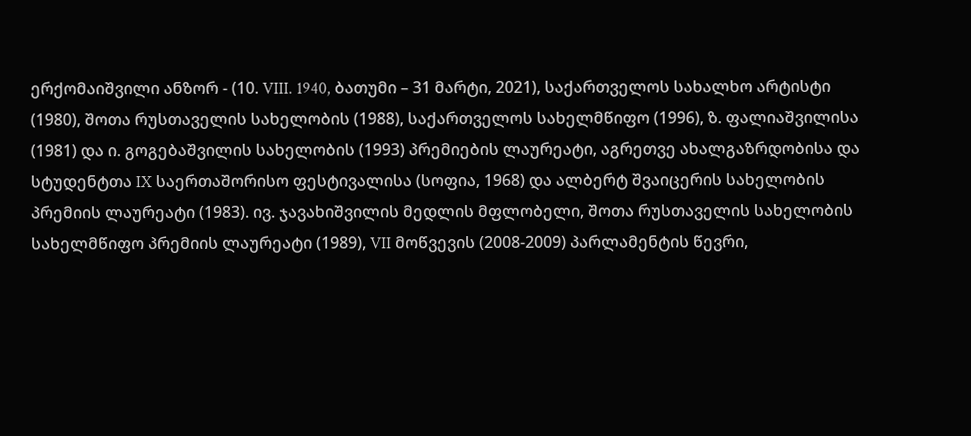ერქომაიშვილი ანზორ - (10. VIII. 1940, ბათუმი – 31 მარტი, 2021), საქართველოს სახალხო არტისტი (1980), შოთა რუსთაველის სახელობის (1988), საქართველოს სახელმწიფო (1996), ზ. ფალიაშვილისა (1981) და ი. გოგებაშვილის სახელობის (1993) პრემიების ლაურეატი, აგრეთვე ახალგაზრდობისა და სტუდენტთა IX საერთაშორისო ფესტივალისა (სოფია, 1968) და ალბერტ შვაიცერის სახელობის პრემიის ლაურეატი (1983). ივ. ჯავახიშვილის მედლის მფლობელი, შოთა რუსთაველის სახელობის სახელმწიფო პრემიის ლაურეატი (1989), VII მოწვევის (2008-2009) პარლამენტის წევრი,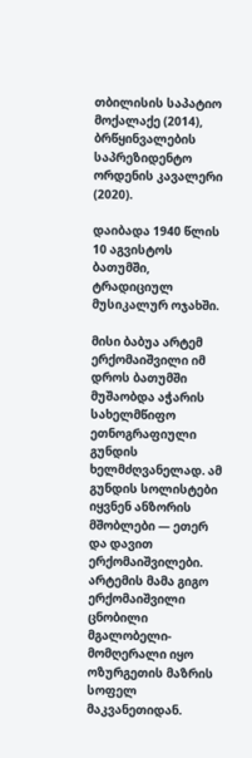თბილისის საპატიო მოქალაქე (2014), ბრწყინვალების საპრეზიდენტო ორდენის კავალერი (2020).

დაიბადა 1940 წლის 10 აგვისტოს ბათუმში, ტრადიციულ მუსიკალურ ოჯახში.

მისი ბაბუა არტემ ერქომაიშვილი იმ დროს ბათუმში მუშაობდა აჭარის სახელმწიფო ეთნოგრაფიული გუნდის ხელმძღვანელად. ამ გუნდის სოლისტები იყვნენ ანზორის მშობლები — ეთერ და დავით ერქომაიშვილები. არტემის მამა გიგო ერქომაიშვილი ცნობილი მგალობელი-მომღერალი იყო ოზურგეთის მაზრის სოფელ მაკვანეთიდან.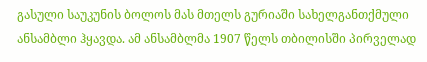გასული საუკუნის ბოლოს მას მთელს გურიაში სახელგანთქმული ანსამბლი ჰყავდა. ამ ანსამბლმა 1907 წელს თბილისში პირველად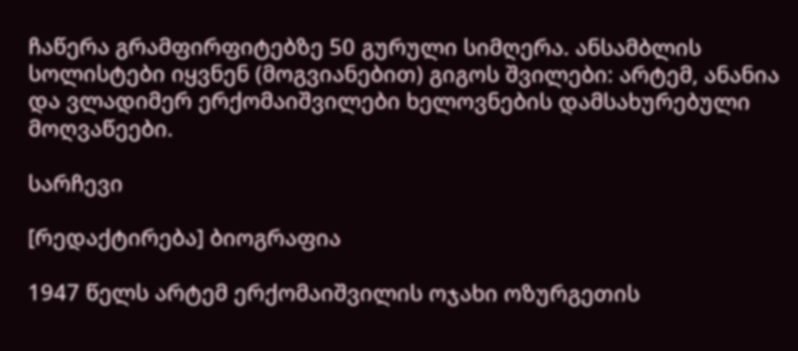ჩაწერა გრამფირფიტებზე 50 გურული სიმღერა. ანსამბლის სოლისტები იყვნენ (მოგვიანებით) გიგოს შვილები: არტემ, ანანია და ვლადიმერ ერქომაიშვილები ხელოვნების დამსახურებული მოღვაწეები.

სარჩევი

[რედაქტირება] ბიოგრაფია

1947 წელს არტემ ერქომაიშვილის ოჯახი ოზურგეთის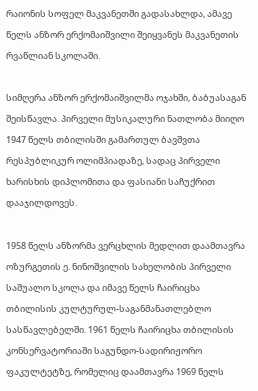რაიონის სოფელ მაკვანეთში გადასახლდა, ამავე წელს ანზორ ერქომაიშვილი შეიყვანეს მაკვანეთის რვაწლიან სკოლაში.

სიმღერა ანზორ ერქომაიშვილმა ოჯახში, ბაბუასაგან შეისწავლა. პირველი მუსიკალური ნათლობა მიიღო 1947 წელს თბილისში გამართულ ბავშვთა რესპუბლიკურ ოლიმპიადაზე, სადაც პირველი ხარისხის დიპლომითა და ფასიანი საჩუქრით დააჯილდოვეს.

1958 წელს ანზორმა ვერცხლის მედლით დაამთავრა ოზურგეთის ე. ნინოშვილის სახელობის პირველი საშუალო სკოლა და იმავე წელს ჩაირიცხა თბილისის კულტურულ-საგანმანათლებლო სასწავლებელში. 1961 წელს ჩაირიცხა თბილისის კონსერვატორიაში საგუნდო-სადირიჟორო ფაკულტეტზე, რომელიც დაამთავრა 1969 წელს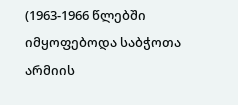(1963-1966 წლებში იმყოფებოდა საბჭოთა არმიის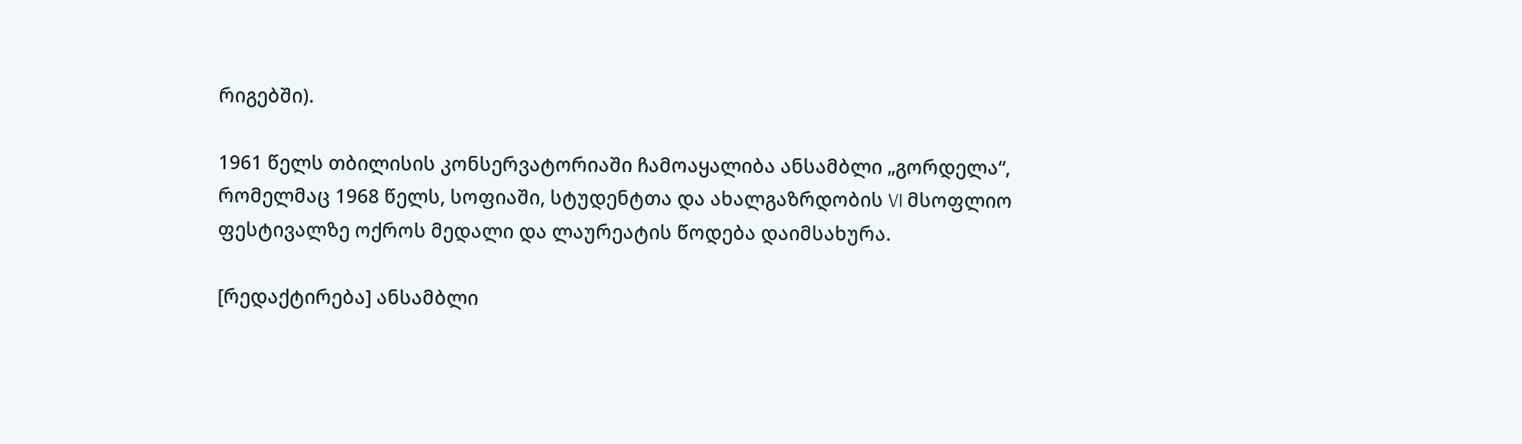რიგებში).

1961 წელს თბილისის კონსერვატორიაში ჩამოაყალიბა ანსამბლი „გორდელა“, რომელმაც 1968 წელს, სოფიაში, სტუდენტთა და ახალგაზრდობის VI მსოფლიო ფესტივალზე ოქროს მედალი და ლაურეატის წოდება დაიმსახურა.

[რედაქტირება] ანსამბლი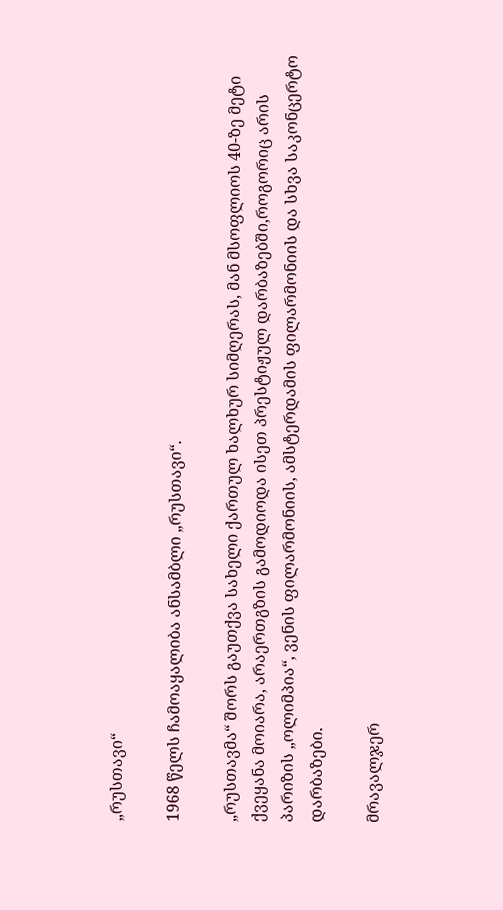„რუსთავი“

1968 წელს ჩამოაყალიბა ანსამბლი „რუსთავი“.

„რუსთავმა“ შორს გაუთქვა სახელი ქართულ ხალხურ სიმღერას, მან მსოფლიოს 40-ზე მეტი ქვეყანა მოიარა, არაერთგზის გამოდიოდა ისეთ პრესტიჟულ დარბაზებში,როგორიც არის პარიზის „ოლიმპია“, ვენის ფილარმონიის, ამსტერდამის ფილარმონიის და სხვა საკონცერტო დარბაზები.

მრავალჯერ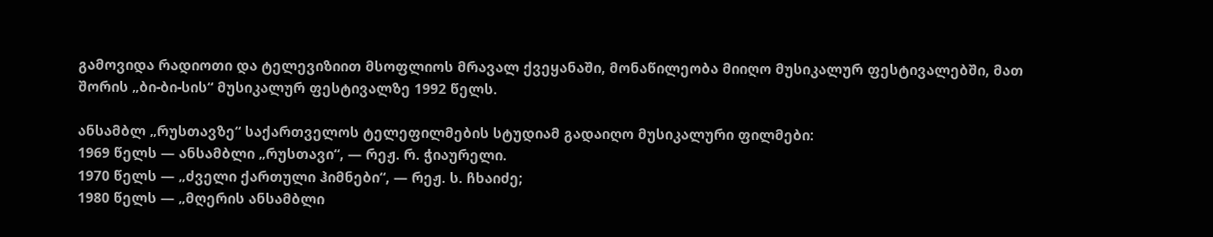გამოვიდა რადიოთი და ტელევიზიით მსოფლიოს მრავალ ქვეყანაში, მონაწილეობა მიიღო მუსიკალურ ფესტივალებში, მათ შორის „ბი-ბი-სის“ მუსიკალურ ფესტივალზე 1992 წელს.

ანსამბლ „რუსთავზე“ საქართველოს ტელეფილმების სტუდიამ გადაიღო მუსიკალური ფილმები:
1969 წელს — ანსამბლი „რუსთავი“, — რეჟ. რ. ჭიაურელი.
1970 წელს — „ძველი ქართული ჰიმნები“, — რეჟ. ს. ჩხაიძე;
1980 წელს — „მღერის ანსამბლი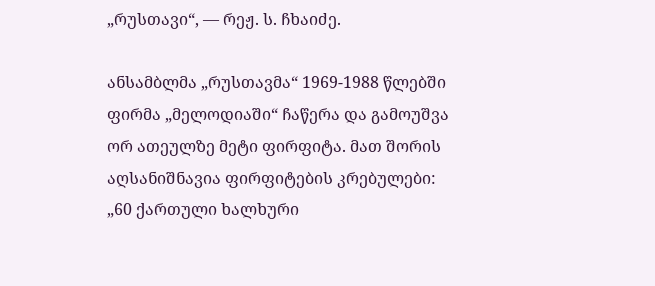„რუსთავი“, — რეჟ. ს. ჩხაიძე.

ანსამბლმა „რუსთავმა“ 1969-1988 წლებში ფირმა „მელოდიაში“ ჩაწერა და გამოუშვა ორ ათეულზე მეტი ფირფიტა. მათ შორის აღსანიშნავია ფირფიტების კრებულები:
„60 ქართული ხალხური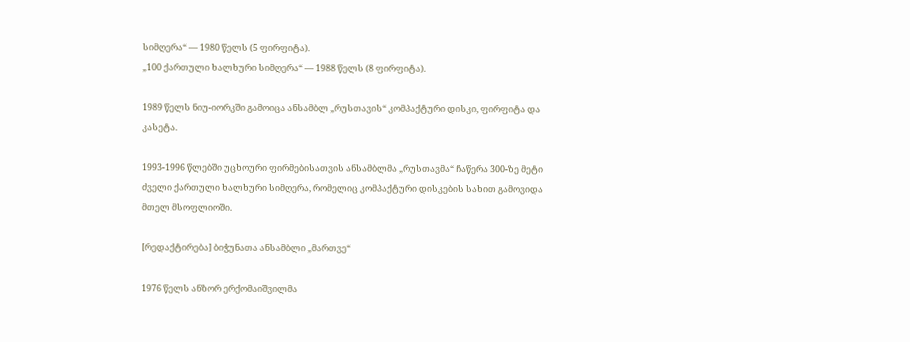სიმღერა“ — 1980 წელს (5 ფირფიტა).
„100 ქართული ხალხური სიმღერა“ — 1988 წელს (8 ფირფიტა).

1989 წელს ნიუ-იორკში გამოიცა ანსამბლ „რუსთავის“ კომპაქტური დისკი, ფირფიტა და კასეტა.

1993-1996 წლებში უცხოური ფირმებისათვის ანსამბლმა „რუსთავმა“ ჩაწერა 300-ზე მეტი ძველი ქართული ხალხური სიმღერა, რომელიც კომპაქტური დისკების სახით გამოვიდა მთელ მსოფლიოში.

[რედაქტირება] ბიჭუნათა ანსამბლი „მართვე“

1976 წელს ანზორ ერქომაიშვილმა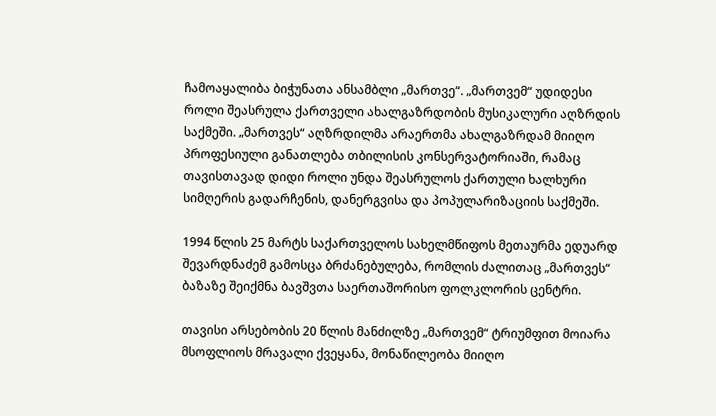ჩამოაყალიბა ბიჭუნათა ანსამბლი „მართვე“. „მართვემ“ უდიდესი როლი შეასრულა ქართველი ახალგაზრდობის მუსიკალური აღზრდის საქმეში. „მართვეს“ აღზრდილმა არაერთმა ახალგაზრდამ მიიღო პროფესიული განათლება თბილისის კონსერვატორიაში, რამაც თავისთავად დიდი როლი უნდა შეასრულოს ქართული ხალხური სიმღერის გადარჩენის, დანერგვისა და პოპულარიზაციის საქმეში.

1994 წლის 25 მარტს საქართველოს სახელმწიფოს მეთაურმა ედუარდ შევარდნაძემ გამოსცა ბრძანებულება, რომლის ძალითაც „მართვეს“ ბაზაზე შეიქმნა ბავშვთა საერთაშორისო ფოლკლორის ცენტრი.

თავისი არსებობის 20 წლის მანძილზე „მართვემ“ ტრიუმფით მოიარა მსოფლიოს მრავალი ქვეყანა, მონაწილეობა მიიღო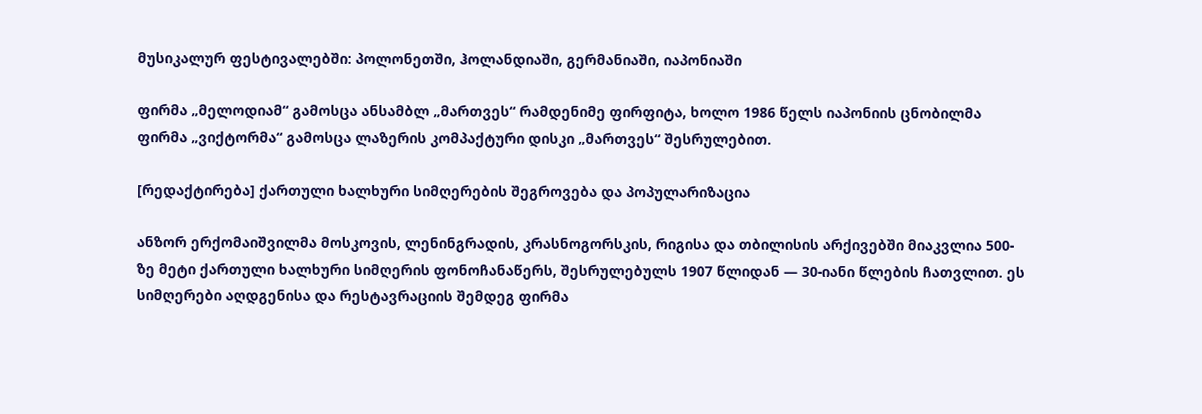მუსიკალურ ფესტივალებში: პოლონეთში, ჰოლანდიაში, გერმანიაში, იაპონიაში

ფირმა „მელოდიამ“ გამოსცა ანსამბლ „მართვეს“ რამდენიმე ფირფიტა, ხოლო 1986 წელს იაპონიის ცნობილმა ფირმა „ვიქტორმა“ გამოსცა ლაზერის კომპაქტური დისკი „მართვეს“ შესრულებით.

[რედაქტირება] ქართული ხალხური სიმღერების შეგროვება და პოპულარიზაცია

ანზორ ერქომაიშვილმა მოსკოვის, ლენინგრადის, კრასნოგორსკის, რიგისა და თბილისის არქივებში მიაკვლია 500-ზე მეტი ქართული ხალხური სიმღერის ფონოჩანაწერს, შესრულებულს 1907 წლიდან — 30-იანი წლების ჩათვლით. ეს სიმღერები აღდგენისა და რესტავრაციის შემდეგ ფირმა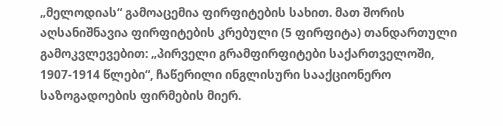„მელოდიას“ გამოაცემია ფირფიტების სახით. მათ შორის აღსანიშნავია ფირფიტების კრებული (5 ფირფიტა) თანდართული გამოკვლევებით: „პირველი გრამფირფიტები საქართველოში, 1907-1914 წლები“, ჩაწერილი ინგლისური სააქციონერო საზოგადოების ფირმების მიერ.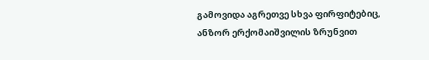გამოვიდა აგრეთვე სხვა ფირფიტებიც, ანზორ ერქომაიშვილის ზრუნვით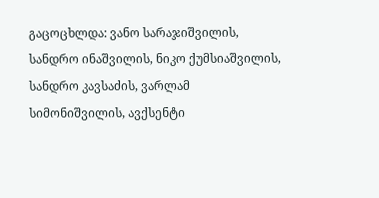გაცოცხლდა: ვანო სარაჯიშვილის, სანდრო ინაშვილის, ნიკო ქუმსიაშვილის, სანდრო კავსაძის, ვარლამ სიმონიშვილის, ავქსენტი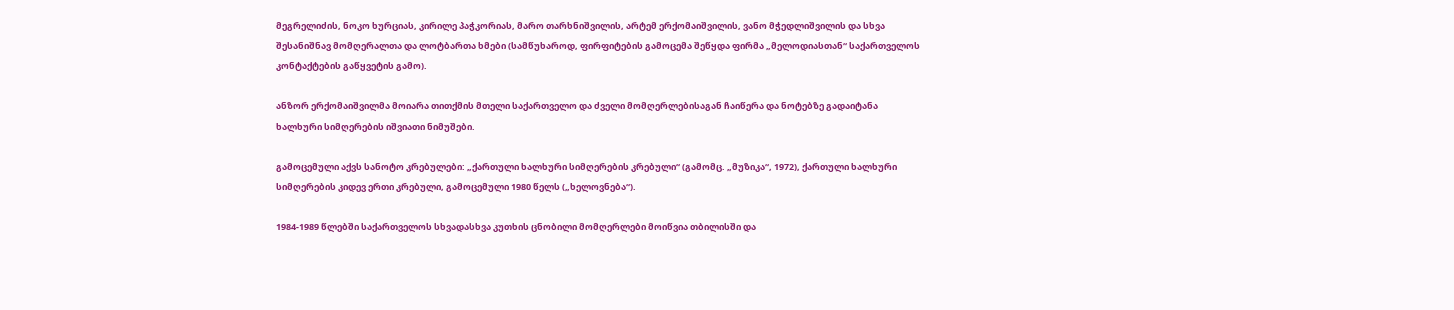მეგრელიძის, ნოკო ხურციას, კირილე პაჭკორიას, მარო თარხნიშვილის, არტემ ერქომაიშვილის, ვანო მჭედლიშვილის და სხვა შესანიშნავ მომღერალთა და ლოტბართა ხმები (სამწუხაროდ, ფირფიტების გამოცემა შეწყდა ფირმა „მელოდიასთან“ საქართველოს კონტაქტების გაწყვეტის გამო).

ანზორ ერქომაიშვილმა მოიარა თითქმის მთელი საქართველო და ძველი მომღერლებისაგან ჩაიწერა და ნოტებზე გადაიტანა ხალხური სიმღერების იშვიათი ნიმუშები.

გამოცემული აქვს სანოტო კრებულები: „ქართული ხალხური სიმღერების კრებული“ (გამომც. „მუზიკა“, 1972), ქართული ხალხური სიმღერების კიდევ ერთი კრებული, გამოცემული 1980 წელს („ხელოვნება“).

1984-1989 წლებში საქართველოს სხვადასხვა კუთხის ცნობილი მომღერლები მოიწვია თბილისში და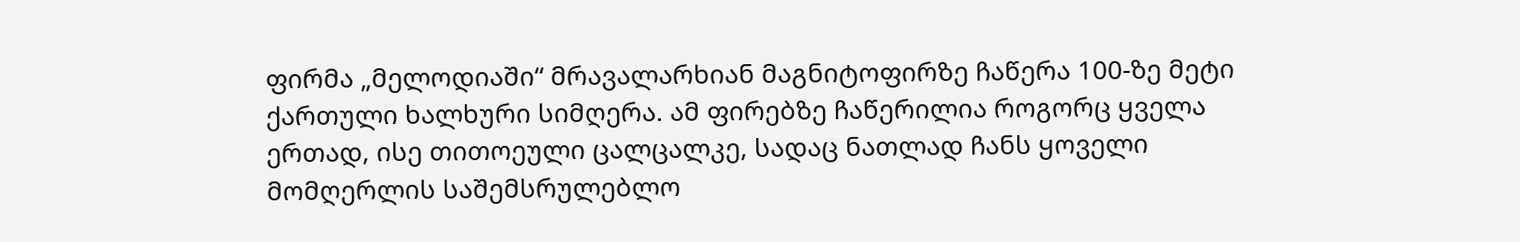ფირმა „მელოდიაში“ მრავალარხიან მაგნიტოფირზე ჩაწერა 100-ზე მეტი ქართული ხალხური სიმღერა. ამ ფირებზე ჩაწერილია როგორც ყველა ერთად, ისე თითოეული ცალცალკე, სადაც ნათლად ჩანს ყოველი მომღერლის საშემსრულებლო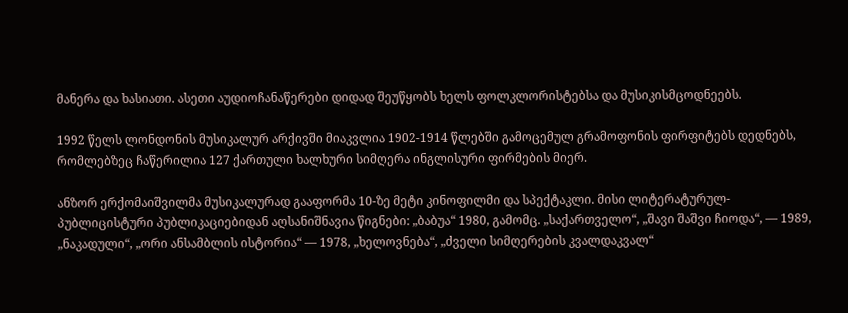მანერა და ხასიათი. ასეთი აუდიოჩანაწერები დიდად შეუწყობს ხელს ფოლკლორისტებსა და მუსიკისმცოდნეებს.

1992 წელს ლონდონის მუსიკალურ არქივში მიაკვლია 1902-1914 წლებში გამოცემულ გრამოფონის ფირფიტებს დედნებს, რომლებზეც ჩაწერილია 127 ქართული ხალხური სიმღერა ინგლისური ფირმების მიერ.

ანზორ ერქომაიშვილმა მუსიკალურად გააფორმა 10-ზე მეტი კინოფილმი და სპექტაკლი. მისი ლიტერატურულ-პუბლიცისტური პუბლიკაციებიდან აღსანიშნავია წიგნები: „ბაბუა“ 1980, გამომც. „საქართველო“, „შავი შაშვი ჩიოდა“, — 1989, „ნაკადული“, „ორი ანსამბლის ისტორია“ — 1978, „ხელოვნება“, „ძველი სიმღერების კვალდაკვალ“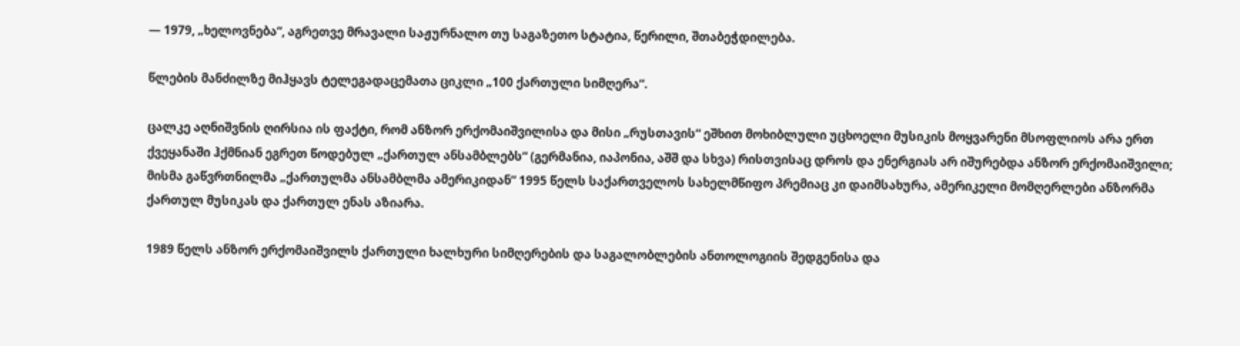— 1979, „ხელოვნება“, აგრეთვე მრავალი საჟურნალო თუ საგაზეთო სტატია, წერილი, შთაბეჭდილება.

წლების მანძილზე მიჰყავს ტელეგადაცემათა ციკლი „100 ქართული სიმღერა“.

ცალკე აღნიშვნის ღირსია ის ფაქტი, რომ ანზორ ერქომაიშვილისა და მისი „რუსთავის“ ეშხით მოხიბლული უცხოელი მუსიკის მოყვარენი მსოფლიოს არა ერთ ქვეყანაში ჰქმნიან ეგრეთ წოდებულ „ქართულ ანსამბლებს“ (გერმანია, იაპონია, აშშ და სხვა) რისთვისაც დროს და ენერგიას არ იშურებდა ანზორ ერქომაიშვილი; მისმა გაწვრთნილმა „ქართულმა ანსამბლმა ამერიკიდან“ 1995 წელს საქართველოს სახელმწიფო პრემიაც კი დაიმსახურა, ამერიკელი მომღერლები ანზორმა ქართულ მუსიკას და ქართულ ენას აზიარა.

1989 წელს ანზორ ერქომაიშვილს ქართული ხალხური სიმღერების და საგალობლების ანთოლოგიის შედგენისა და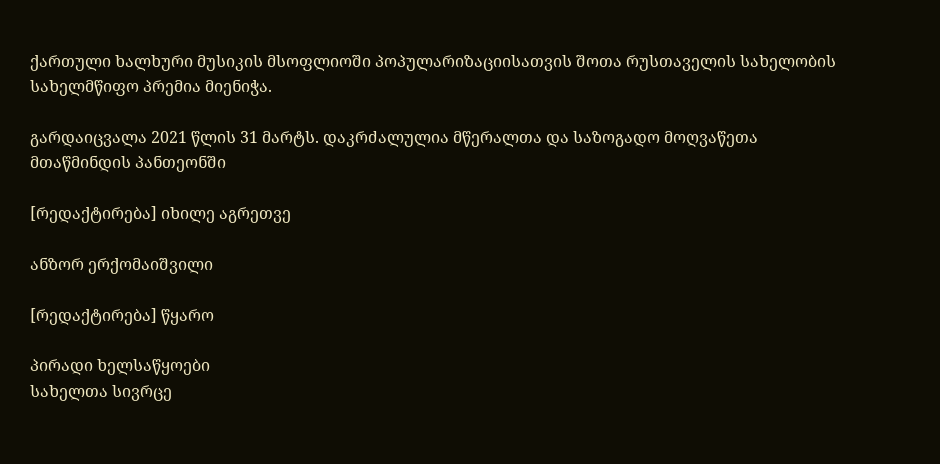ქართული ხალხური მუსიკის მსოფლიოში პოპულარიზაციისათვის შოთა რუსთაველის სახელობის სახელმწიფო პრემია მიენიჭა.

გარდაიცვალა 2021 წლის 31 მარტს. დაკრძალულია მწერალთა და საზოგადო მოღვაწეთა მთაწმინდის პანთეონში

[რედაქტირება] იხილე აგრეთვე

ანზორ ერქომაიშვილი

[რედაქტირება] წყარო

პირადი ხელსაწყოები
სახელთა სივრცე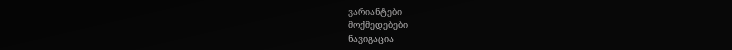ვარიანტები
მოქმედებები
ნავიგაცია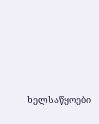ხელსაწყოები